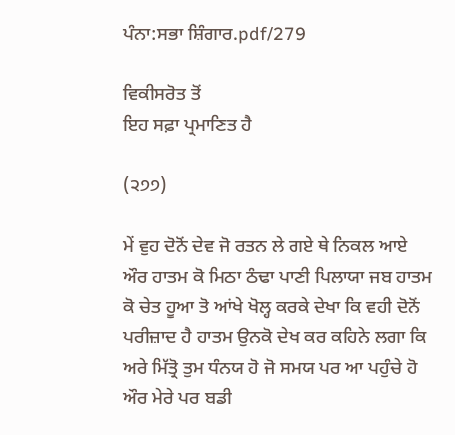ਪੰਨਾ:ਸਭਾ ਸ਼ਿੰਗਾਰ.pdf/279

ਵਿਕੀਸਰੋਤ ਤੋਂ
ਇਹ ਸਫ਼ਾ ਪ੍ਰਮਾਣਿਤ ਹੈ

(੨੭੭)

ਮੇਂ ਵੁਹ ਦੋਨੋਂ ਦੇਵ ਜੋ ਰਤਨ ਲੇ ਗਏ ਥੇ ਨਿਕਲ ਆਏ ਔਰ ਹਾਤਮ ਕੋ ਮਿਠਾ ਠੰਢਾ ਪਾਣੀ ਪਿਲਾਯਾ ਜਬ ਹਾਤਮ ਕੋ ਚੇਤ ਹੂਆ ਤੋ ਆਂਖੇ ਖੋਲ੍ਹ ਕਰਕੇ ਦੇਖਾ ਕਿ ਵਹੀ ਦੋਨੋਂ ਪਰੀਜ਼ਾਦ ਹੈ ਹਾਤਮ ਉਨਕੋ ਦੇਖ ਕਰ ਕਹਿਨੇ ਲਗਾ ਕਿ ਅਰੇ ਮਿੱਤ੍ਰੋ ਤੁਮ ਧੰਨਯ ਹੋ ਜੋ ਸਮਯ ਪਰ ਆ ਪਹੁੰਚੇ ਹੋ ਔਰ ਮੇਰੇ ਪਰ ਬਡੀ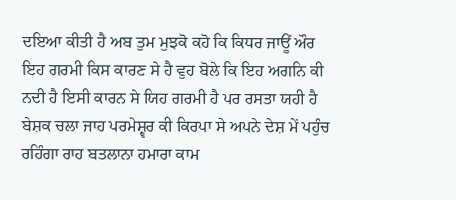ਦਇਆ ਕੀਤੀ ਹੈ ਅਬ ਤੁਮ ਮੁਝਕੋ ਕਹੋ ਕਿ ਕਿਧਰ ਜਾਊਂ ਔਰ ਇਹ ਗਰਮੀ ਕਿਸ ਕਾਰਣ ਸੇ ਹੈ ਵੁਹ ਬੋਲੇ ਕਿ ਇਹ ਅਗਨਿ ਕੀ ਨਦੀ ਹੈ ਇਸੀ ਕਾਰਨ ਸੇ ਯਿਹ ਗਰਮੀ ਹੈ ਪਰ ਰਸਤਾ ਯਹੀ ਹੈ ਬੇਸ਼ਕ ਚਲਾ ਜਾਹ ਪਰਮੇਸ਼੍ਵਰ ਕੀ ਕਿਰਪਾ ਸੇ ਅਪਨੇ ਦੇਸ਼ ਮੇਂ ਪਹੁੰਚ ਰਹਿੰਗਾ ਰਾਹ ਬਤਲਾਨਾ ਹਮਾਰਾ ਕਾਮ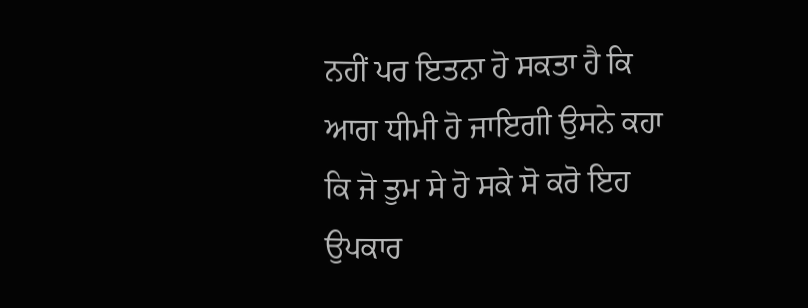ਨਹੀਂ ਪਰ ਇਤਨਾ ਹੋ ਸਕਤਾ ਹੈ ਕਿ ਆਗ ਧੀਮੀ ਹੋ ਜਾਇਗੀ ਉਸਨੇ ਕਹਾ ਕਿ ਜੋ ਤੁਮ ਸੇ ਹੋ ਸਕੇ ਸੋ ਕਰੋ ਇਹ ਉਪਕਾਰ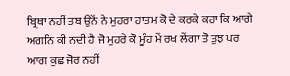ਬ੍ਰਿਥਾ ਨਹੀਂ ਤਬ ਉਨੋਂ ਨੇ ਮੁਹਰਾ ਹਾਤਮ ਕੋ ਦੇ ਕਰਕੇ ਕਹਾ ਕਿ ਆਗੇ ਅਗਨਿ ਕੀ ਨਦੀ ਹੈ ਜੋ ਮੁਹਰੇ ਕੋ ਮੂੰਹ ਮੇਂ ਰਖ ਲੇਂਗਾ ਤੋ ਤੁਝ ਪਰ ਆਗ ਕੁਛ ਜੋਰ ਨਹੀਂ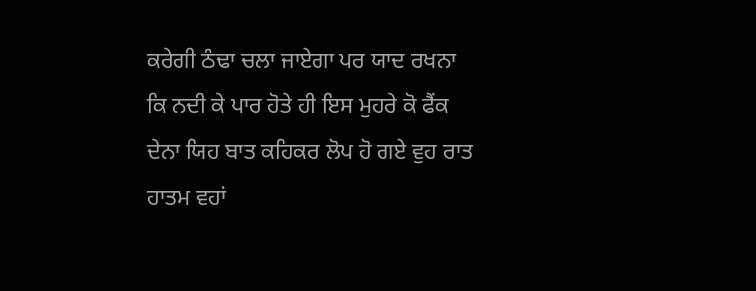ਕਰੇਗੀ ਠੰਢਾ ਚਲਾ ਜਾਏਗਾ ਪਰ ਯਾਦ ਰਖਨਾ ਕਿ ਨਦੀ ਕੇ ਪਾਰ ਹੋਤੇ ਹੀ ਇਸ ਮੁਹਰੇ ਕੋ ਫੈਂਕ ਦੇਨਾ ਯਿਹ ਬਾਤ ਕਹਿਕਰ ਲੋਪ ਹੋ ਗਏ ਵੁਹ ਰਾਤ ਹਾਤਮ ਵਹਾਂ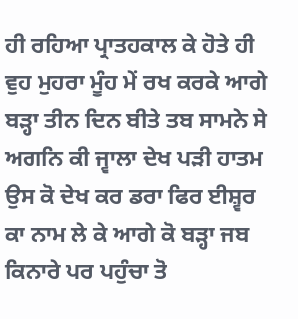ਹੀ ਰਹਿਆ ਪ੍ਰਾਤਹਕਾਲ ਕੇ ਹੋਤੇ ਹੀ ਵੁਹ ਮੁਹਰਾ ਮੂੰਹ ਮੇਂ ਰਖ ਕਰਕੇ ਆਗੇ ਬੜ੍ਹਾ ਤੀਨ ਦਿਨ ਬੀਤੇ ਤਬ ਸਾਮਨੇ ਸੇ ਅਗਨਿ ਕੀ ਜ੍ਵਾਲਾ ਦੇਖ ਪੜੀ ਹਾਤਮ ਉਸ ਕੋ ਦੇਖ ਕਰ ਡਰਾ ਫਿਰ ਈਸ਼੍ਵਰ ਕਾ ਨਾਮ ਲੇ ਕੇ ਆਗੇ ਕੋ ਬੜ੍ਹਾ ਜਬ ਕਿਨਾਰੇ ਪਰ ਪਹੁੰਚਾ ਤੋ